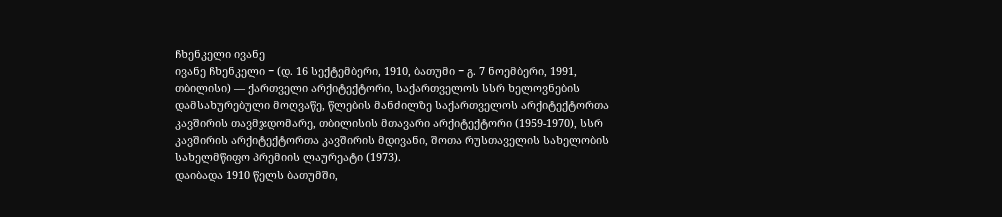ჩხენკელი ივანე
ივანე ჩხენკელი − (დ. 16 სექტემბერი, 1910, ბათუმი − გ. 7 ნოემბერი, 1991, თბილისი) — ქართველი არქიტექტორი, საქართველოს სსრ ხელოვნების დამსახურებული მოღვაწე, წლების მანძილზე საქართველოს არქიტექტორთა კავშირის თავმჯდომარე, თბილისის მთავარი არქიტექტორი (1959-1970), სსრ კავშირის არქიტექტორთა კავშირის მდივანი, შოთა რუსთაველის სახელობის სახელმწიფო პრემიის ლაურეატი (1973).
დაიბადა 1910 წელს ბათუმში,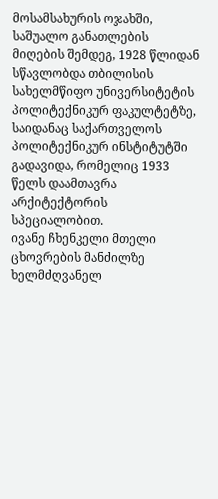მოსამსახურის ოჯახში, საშუალო განათლების მიღების შემდეგ, 1928 წლიდან სწავლობდა თბილისის სახელმწიფო უნივერსიტეტის პოლიტექნიკურ ფაკულტეტზე, საიდანაც საქართველოს პოლიტექნიკურ ინსტიტუტში გადავიდა, რომელიც 1933 წელს დაამთავრა არქიტექტორის სპეციალობით.
ივანე ჩხენკელი მთელი ცხოვრების მანძილზე ხელმძღვანელ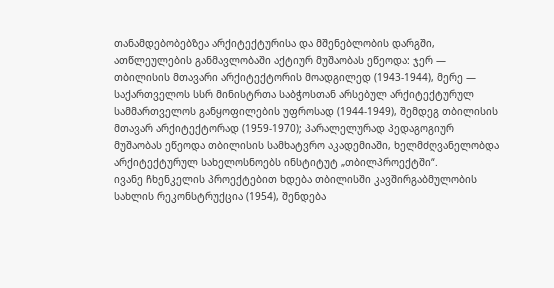თანამდებობებზეა არქიტექტურისა და მშენებლობის დარგში, ათწლეულების განმავლობაში აქტიურ მუშაობას ეწეოდა: ჯერ — თბილისის მთავარი არქიტექტორის მოადგილედ (1943-1944), მერე — საქართველოს სსრ მინისტრთა საბჭოსთან არსებულ არქიტექტურულ სამმართველოს განყოფილების უფროსად (1944-1949), შემდეგ თბილისის მთავარ არქიტექტორად (1959-1970); პარალელურად პედაგოგიურ მუშაობას ეწეოდა თბილისის სამხატვრო აკადემიაში, ხელმძღვანელობდა არქიტექტურულ სახელოსნოებს ინსტიტუტ „თბილპროექტში“.
ივანე ჩხენკელის პროექტებით ხდება თბილისში კავშირგაბმულობის სახლის რეკონსტრუქცია (1954), შენდება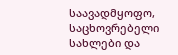საავადმყოფო, საცხოვრებელი სახლები და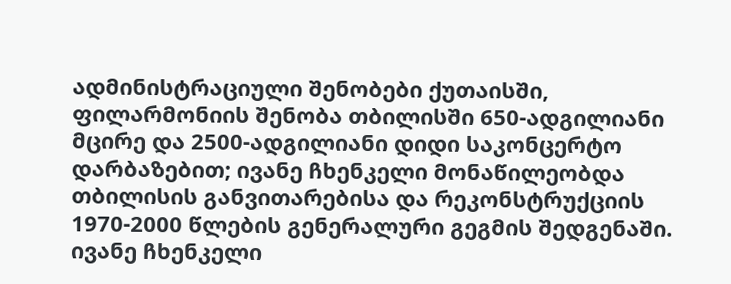ადმინისტრაციული შენობები ქუთაისში, ფილარმონიის შენობა თბილისში 650-ადგილიანი მცირე და 2500-ადგილიანი დიდი საკონცერტო დარბაზებით; ივანე ჩხენკელი მონაწილეობდა თბილისის განვითარებისა და რეკონსტრუქციის 1970-2000 წლების გენერალური გეგმის შედგენაში.
ივანე ჩხენკელი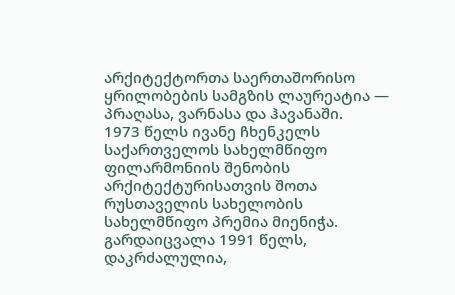არქიტექტორთა საერთაშორისო ყრილობების სამგზის ლაურეატია — პრაღასა, ვარნასა და ჰავანაში.
1973 წელს ივანე ჩხენკელს საქართველოს სახელმწიფო ფილარმონიის შენობის არქიტექტურისათვის შოთა რუსთაველის სახელობის სახელმწიფო პრემია მიენიჭა. გარდაიცვალა 1991 წელს, დაკრძალულია,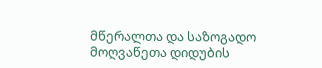მწერალთა და საზოგადო მოღვაწეთა დიდუბის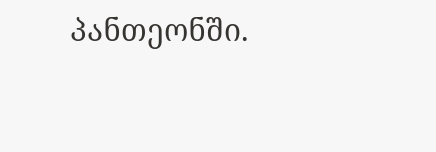პანთეონში.